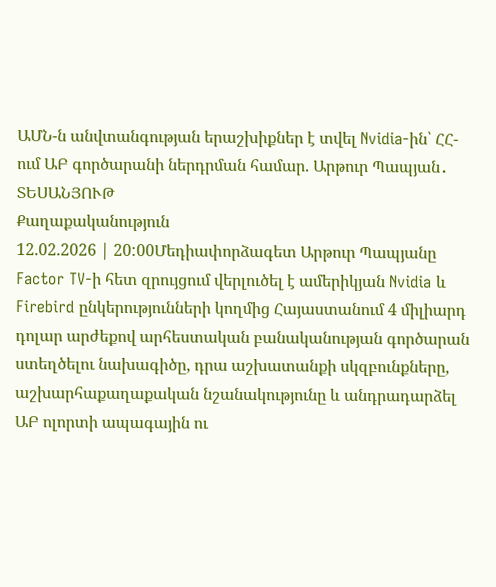ԱՄՆ-ն անվտանգության երաշխիքներ է տվել Nvidia-ին՝ ՀՀ-ում ԱԲ գործարանի ներդրման համար. Արթուր Պապյան․ ՏԵՍԱՆՅՈՒԹ
Քաղաքականություն
12.02.2026 | 20:00Մեդիափորձագետ Արթուր Պապյանը Factor TV-ի հետ զրույցում վերլուծել է ամերիկյան Nvidia և Firebird ընկերությունների կողմից Հայաստանում 4 միլիարդ դոլար արժեքով արհեստական բանականության գործարան ստեղծելու նախագիծը, դրա աշխատանքի սկզբունքները, աշխարհաքաղաքական նշանակությունը և անդրադարձել ԱԲ ոլորտի ապագային ու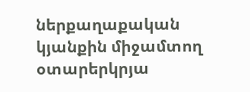ներքաղաքական կյանքին միջամտող օտարերկրյա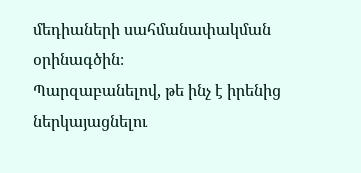մեդիաների սահմանափակման օրինագծին։
Պարզաբանելով, թե ինչ է իրենից ներկայացնելու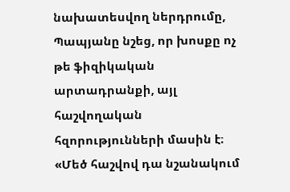նախատեսվող ներդրումը, Պապյանը նշեց, որ խոսքը ոչ թե ֆիզիկական արտադրանքի, այլ հաշվողական հզորությունների մասին է։
«Մեծ հաշվով դա նշանակում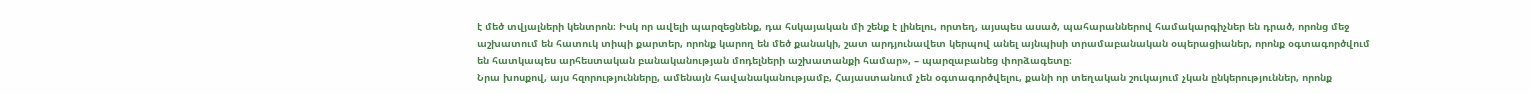է մեծ տվյալների կենտրոն։ Իսկ որ ավելի պարզեցնենք, դա հսկայական մի շենք է լինելու, որտեղ, այսպես ասած, պահարաններով համակարգիչներ են դրած, որոնց մեջ աշխատում են հատուկ տիպի քարտեր, որոնք կարող են մեծ քանակի, շատ արդյունավետ կերպով անել այնպիսի տրամաբանական օպերացիաներ, որոնք օգտագործվում են հատկապես արհեստական բանականության մոդելների աշխատանքի համար», – պարզաբանեց փորձագետը։
Նրա խոսքով, այս հզորությունները, ամենայն հավանականությամբ, Հայաստանում չեն օգտագործվելու, քանի որ տեղական շուկայում չկան ընկերություններ, որոնք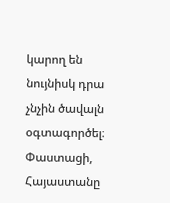կարող են նույնիսկ դրա չնչին ծավալն օգտագործել։ Փաստացի, Հայաստանը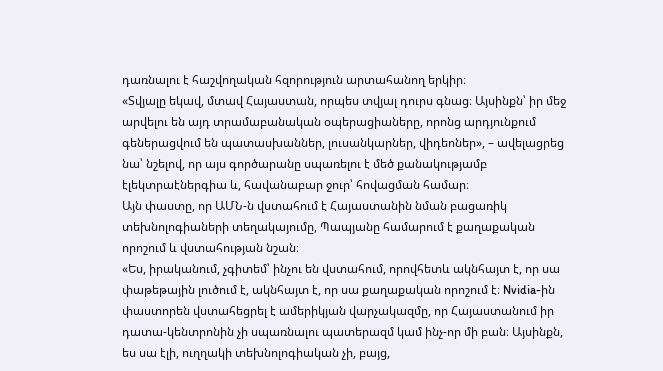դառնալու է հաշվողական հզորություն արտահանող երկիր։
«Տվյալը եկավ, մտավ Հայաստան, որպես տվյալ դուրս գնաց։ Այսինքն՝ իր մեջ արվելու են այդ տրամաբանական օպերացիաները, որոնց արդյունքում գեներացվում են պատասխաններ, լուսանկարներ, վիդեոներ», – ավելացրեց նա՝ նշելով, որ այս գործարանը սպառելու է մեծ քանակությամբ էլեկտրաէներգիա և, հավանաբար ջուր՝ հովացման համար։
Այն փաստը, որ ԱՄՆ-ն վստահում է Հայաստանին նման բացառիկ տեխնոլոգիաների տեղակայումը, Պապյանը համարում է քաղաքական որոշում և վստահության նշան։
«Ես, իրականում, չգիտեմ՝ ինչու են վստահում, որովհետև ակնհայտ է, որ սա փաթեթային լուծում է, ակնհայտ է, որ սա քաղաքական որոշում է։ Nvidia-ին փաստորեն վստահեցրել է ամերիկյան վարչակազմը, որ Հայաստանում իր դատա-կենտրոնին չի սպառնալու պատերազմ կամ ինչ-որ մի բան։ Այսինքն, ես սա էլի, ուղղակի տեխնոլոգիական չի, բայց,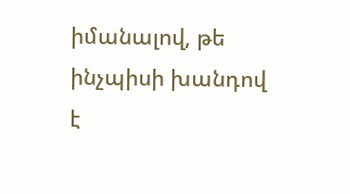իմանալով, թե ինչպիսի խանդով է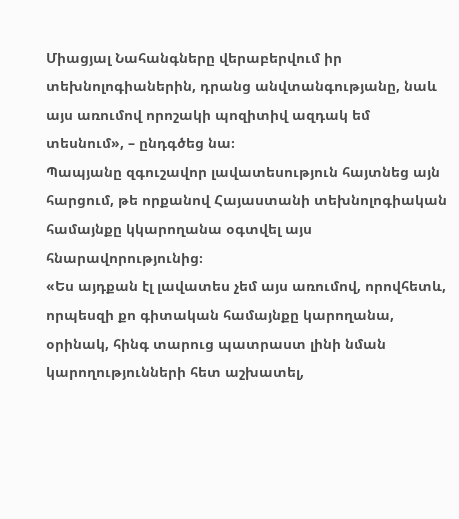Միացյալ Նահանգները վերաբերվում իր տեխնոլոգիաներին, դրանց անվտանգությանը, նաև այս առումով որոշակի պոզիտիվ ազդակ եմ տեսնում», – ընդգծեց նա։
Պապյանը զգուշավոր լավատեսություն հայտնեց այն հարցում, թե որքանով Հայաստանի տեխնոլոգիական համայնքը կկարողանա օգտվել այս հնարավորությունից։
«Ես այդքան էլ լավատես չեմ այս առումով, որովհետև, որպեսզի քո գիտական համայնքը կարողանա, օրինակ, հինգ տարուց պատրաստ լինի նման կարողությունների հետ աշխատել,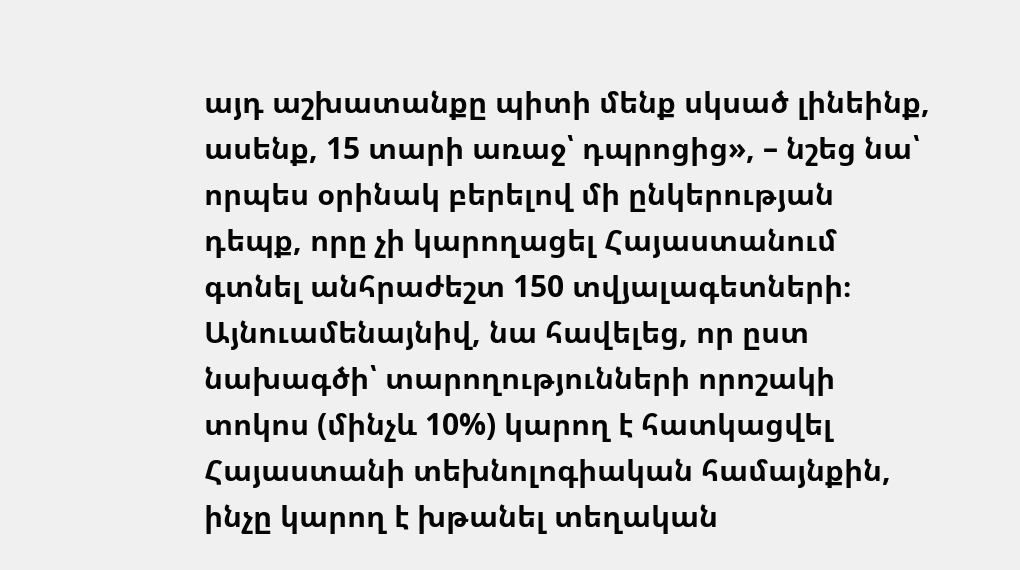այդ աշխատանքը պիտի մենք սկսած լինեինք, ասենք, 15 տարի առաջ՝ դպրոցից», – նշեց նա՝ որպես օրինակ բերելով մի ընկերության դեպք, որը չի կարողացել Հայաստանում գտնել անհրաժեշտ 150 տվյալագետների։
Այնուամենայնիվ, նա հավելեց, որ ըստ նախագծի՝ տարողությունների որոշակի տոկոս (մինչև 10%) կարող է հատկացվել Հայաստանի տեխնոլոգիական համայնքին, ինչը կարող է խթանել տեղական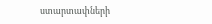ստարտափների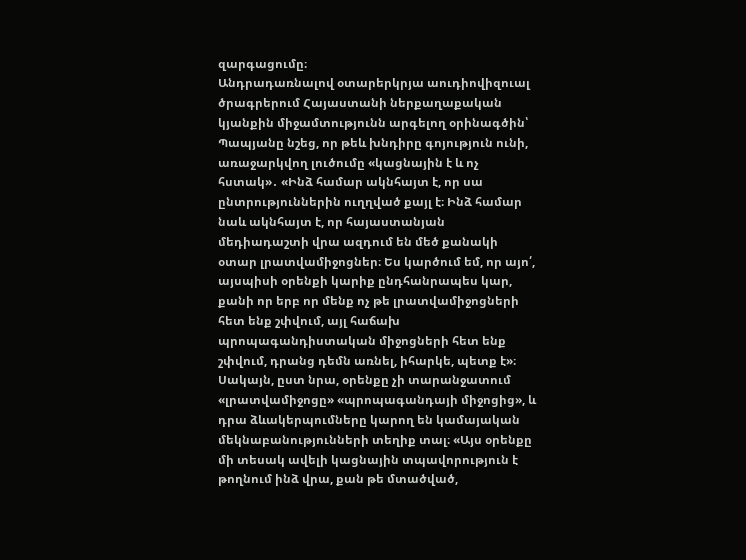զարգացումը։
Անդրադառնալով օտարերկրյա աուդիովիզուալ ծրագրերում Հայաստանի ներքաղաքական կյանքին միջամտությունն արգելող օրինագծին՝ Պապյանը նշեց, որ թեև խնդիրը գոյություն ունի, առաջարկվող լուծումը «կացնային է և ոչ հստակ»․ «Ինձ համար ակնհայտ է, որ սա ընտրություններին ուղղված քայլ է։ Ինձ համար նաև ակնհայտ է, որ հայաստանյան մեդիադաշտի վրա ազդում են մեծ քանակի օտար լրատվամիջոցներ։ Ես կարծում եմ, որ այո՛, այսպիսի օրենքի կարիք ընդհանրապես կար, քանի որ երբ որ մենք ոչ թե լրատվամիջոցների հետ ենք շփվում, այլ հաճախ պրոպագանդիստական միջոցների հետ ենք շփվում, դրանց դեմն առնել, իհարկե, պետք է»։
Սակայն, ըստ նրա, օրենքը չի տարանջատում «լրատվամիջոցը» «պրոպագանդայի միջոցից», և դրա ձևակերպումները կարող են կամայական մեկնաբանությունների տեղիք տալ։ «Այս օրենքը մի տեսակ ավելի կացնային տպավորություն է թողնում ինձ վրա, քան թե մտածված,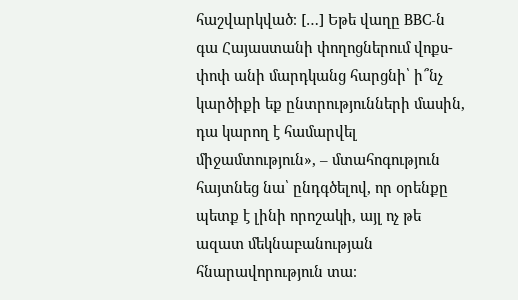հաշվարկված։ […] Եթե վաղը BBC-ն գա Հայաստանի փողոցներում վոքս-փոփ անի մարդկանց հարցնի՝ ի՞նչ կարծիքի եք ընտրությունների մասին, դա կարող է համարվել միջամտություն», – մտահոգություն հայտնեց նա՝ ընդգծելով, որ օրենքը պետք է լինի որոշակի, այլ ոչ թե ազատ մեկնաբանության հնարավորություն տա։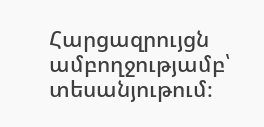Հարցազրույցն ամբողջությամբ՝ տեսանյութում։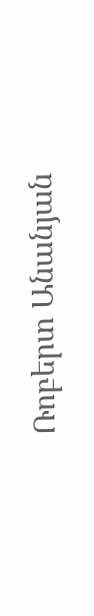Ռոբերտ Անանյան